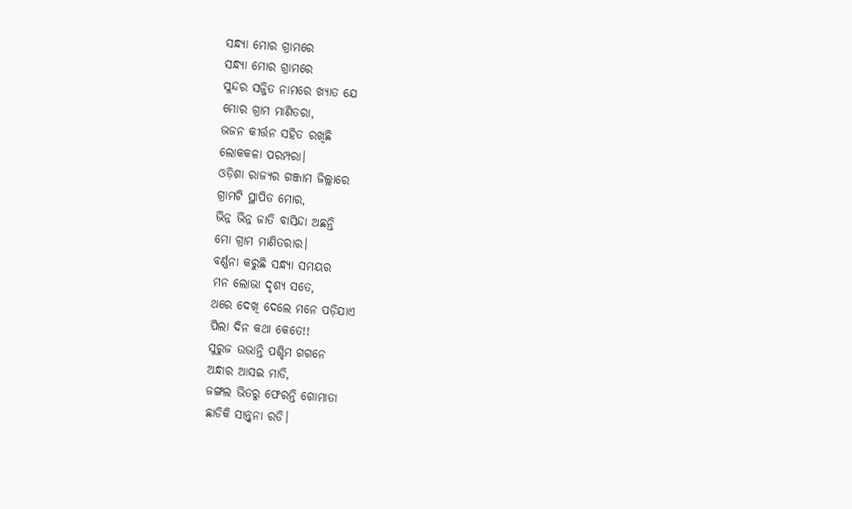ସନ୍ଧ୍ୟା ମୋର ଗ୍ରାମରେ
ସନ୍ଧ୍ୟା ମୋର ଗ୍ରାମରେ
ସୁନ୍ଦର ସଜ୍ଜିତ ନାମରେ ଖ୍ୟାତ ଯେ
ମୋର ଗ୍ରାମ ମାଣିତରା,
ଭଜନ କୀର୍ତ୍ତନ ସହିତ ରଖିଛି
ଲୋକକଳା ପରମ୍ପରା।
ଓଡ଼ିଶା ରାଜ୍ୟର ଗଞ୍ଜାମ ଜିଲ୍ଲାରେ
ଗ୍ରାମଟି ସ୍ଥାପିତ ମୋର,
ଭିନ୍ନ ଭିନ୍ନ ଜାତି ବାସିନ୍ଦା ଅଛନ୍ତି
ମୋ ଗ୍ରାମ ମାଣିତରାର।
ବର୍ଣ୍ଣନା କରୁଛି ସନ୍ଧ୍ୟା ସମୟର
ମନ ଲୋଭା ଦୃଶ୍ୟ ସତେ,
ଥରେ ଦେଖି ଦେଲେ ମନେ ପଡ଼ିଯାଏ
ପିଲା ଦିନ କଥା କେତେ!!
ସୁରୁଜ ଉଭାନ୍ତି ପଶ୍ଚିମ ଗଗନେ
ଅନ୍ଧାର ଆସଇ ମାଡି,
ଜଙ୍ଗଲ ଭିତରୁ ଫେରନ୍ତି ଗୋମାତା
ଛାଡିକି ସାନ୍ତ୍ୱନା ରଡି।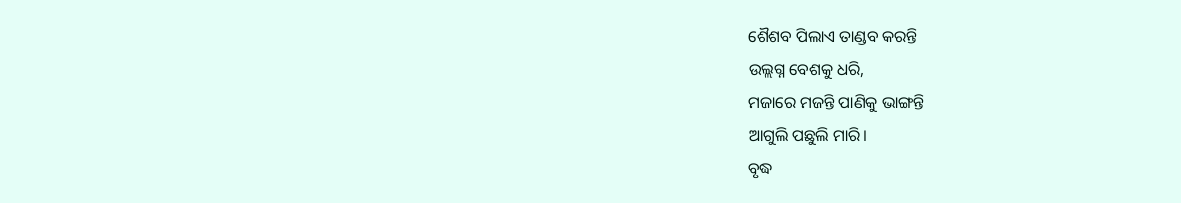ଶୈଶବ ପିଲାଏ ତାଣ୍ଡବ କରନ୍ତି
ଉଲ୍ଲଗ୍ନ ବେଶକୁ ଧରି,
ମଜାରେ ମଜନ୍ତି ପାଣିକୁ ଭାଙ୍ଗନ୍ତି
ଆଗୁଲି ପଛୁଲି ମାରି।
ବୃଦ୍ଧ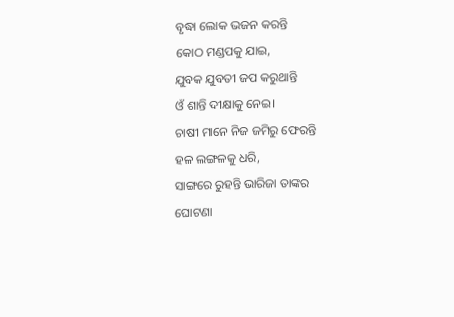ବୃଦ୍ଧା ଲୋକ ଭଜନ କରନ୍ତି
କୋଠ ମଣ୍ଡପକୁ ଯାଇ,
ଯୁବକ ଯୁବତୀ ଜପ କରୁଥାନ୍ତି
ଓଁ ଶାନ୍ତି ଦୀକ୍ଷାକୁ ନେଇ।
ଚାଷୀ ମାନେ ନିଜ ଜମିରୁ ଫେରନ୍ତି
ହଳ ଲଙ୍ଗଳକୁ ଧରି,
ସାଙ୍ଗରେ ରୁହନ୍ତି ଭାରିଜା ତାଙ୍କର
ଘୋଟଣା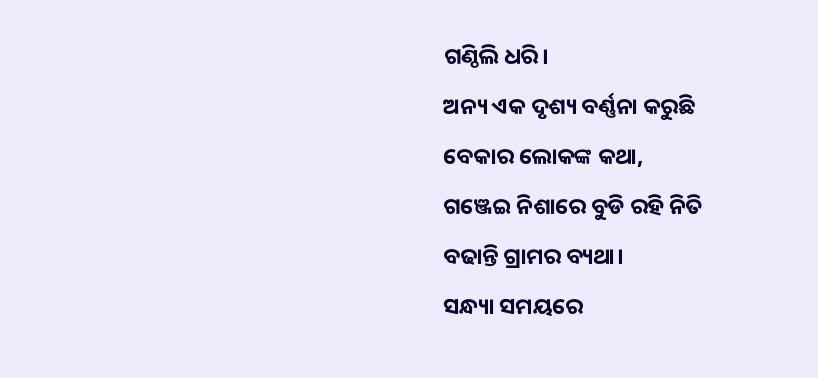ଗଣ୍ଠିଲି ଧରି।
ଅନ୍ୟ ଏକ ଦୃଶ୍ୟ ବର୍ଣ୍ଣନା କରୁଛି
ବେକାର ଲୋକଙ୍କ କଥା,
ଗଞ୍ଜେଇ ନିଶାରେ ବୁଡି ରହି ନିତି
ବଢାନ୍ତି ଗ୍ରାମର ବ୍ୟଥା।
ସନ୍ଧ୍ୟା ସମୟରେ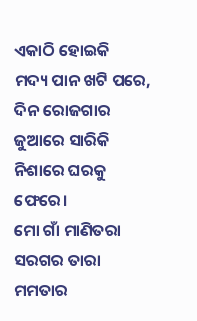ଏକାଠି ହୋଇକି
ମଦ୍ୟ ପାନ ଖଟି ପରେ,
ଦିନ ରୋଜଗାର ଜୁଆରେ ସାରିକି
ନିଶାରେ ଘରକୁ ଫେରେ।
ମୋ ଗାଁ ମାଣିତରା ସରଗର ତାରା
ମମତାର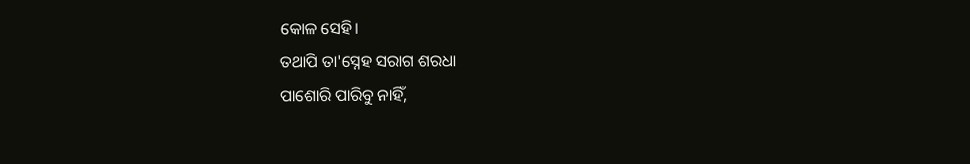କୋଳ ସେହି।
ତଥାପି ତା'ସ୍ନେହ ସରାଗ ଶରଧା
ପାଶୋରି ପାରିବୁ ନାହିଁ,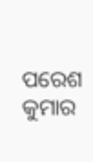ପରେଶ କୁମାର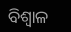ବିଶ୍ବାଳ